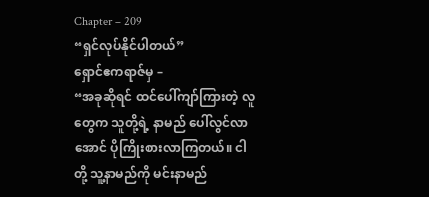Chapter – 209
“ရှင်လုပ်နိုင်ပါတယ်”
ရှောင်ဧကရာဇ်မှ –
“အခုဆိုရင် ထင်ပေါ်ကျာ်ကြားတဲ့ လူတွေက သူတို့ရဲ့ နာမည် ပေါ်လွင်လာအောင် ပိုကြိုးစားလာကြတယ်။ ငါတို့ သူ့နာမည်ကို မင်းနာမည်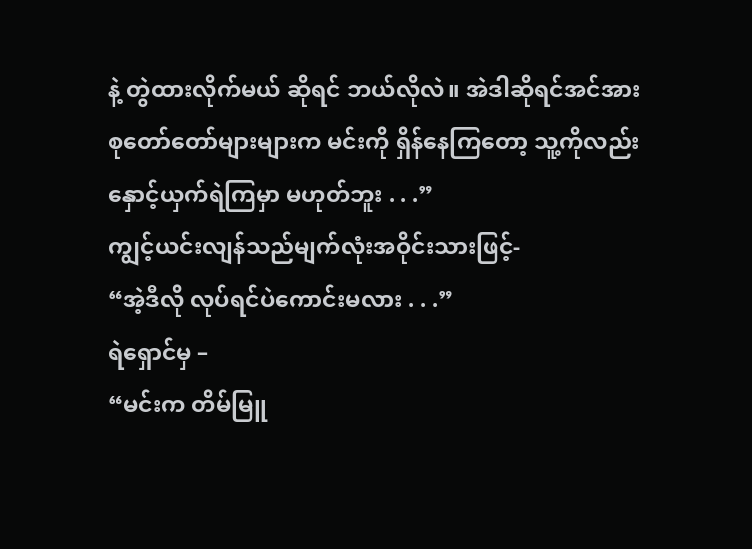နဲ့ တွဲထားလိုက်မယ် ဆိုရင် ဘယ်လိုလဲ။ အဲဒါဆိုရင်အင်အားစုတော်တော်များများက မင်းကို ရှိန်နေကြတော့ သူ့ကိုလည်း နှောင့်ယှက်ရဲကြမှာ မဟုတ်ဘူး . . .”
ကျွင့်ယင်းလျန်သည်မျက်လုံးအဝိုင်းသားဖြင့်-
“အဲ့ဒီလို လုပ်ရင်ပဲကောင်းမလား . . .”
ရဲရှောင်မှ –
“မင်းက တိမ်မြူ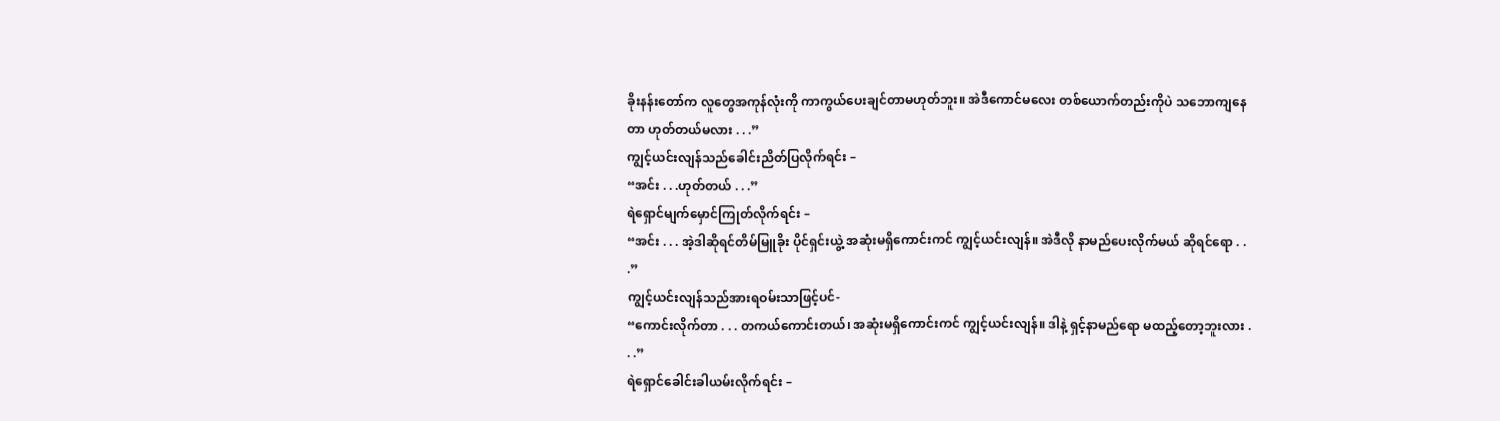ခိုးနန်းတော်က လူတွေအကုန်လုံးကို ကာကွယ်ပေးချင်တာမဟုတ်ဘူး။ အဲဒီကောင်မလေး တစ်ယောက်တည်းကိုပဲ သဘောကျနေတာ ဟုတ်တယ်မလား . . .”
ကျွင့်ယင်းလျန်သည်ခေါင်းညိတ်ပြလိုက်ရင်း –
“အင်း . . .ဟုတ်တယ် . . .”
ရဲရှောင်မျက်မှောင်ကြုတ်လိုက်ရင်း –
“အင်း . . . အဲ့ဒါဆိုရင်တိမ်မြူခိုး ပိုင်ရှင်းယွဲ့ အဆုံးမရှိကောင်းကင် ကျွင့်ယင်းလျန်။ အဲဒီလို နာမည်ပေးလိုက်မယ် ဆိုရင်ရော . . .”
ကျွင့်ယင်းလျန်သည်အားရဝမ်းသာဖြင့်ပင်-
“ကောင်းလိုက်တာ . . . တကယ်ကောင်းတယ်၊ အဆုံးမရှိကောင်းကင် ကျွင့်ယင်းလျန်။ ဒါနဲ့ ရှင့်နာမည်ရော မထည့်တော့ဘူးလား . . .”
ရဲရှောင်ခေါင်းခါယမ်းလိုက်ရင်း –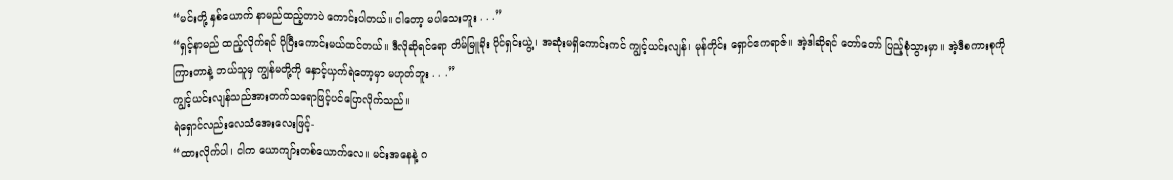“မင်းတို့ နှစ်ယောက် နာမည်ထည့်တာပဲ ကောင်းပါတယ်။ ငါတော့ မပါသေးဘူး . . .”
“ရှင့်နာမည် ထည့်လိုက်ရင် ပိုပြီးကောင်းမယ်ထင်တယ်။ ဒီလိုဆိုရင်ရော တိမ်မြူခိုး ပိုင်ရှင်းယွဲ့၊ အဆုံးမရှိကောင်းကင် ကျွင့်ယင်းလျန်၊ မုန်တိုင်း ရှောင်ဧကရာဇ်။ အဲ့ဒါဆိုရင် တော်တော် ပြည့်စုံသွားမှာ။ အဲ့ဒီစကားစုကို ကြားတာနဲ့ ဘယ်သူမှ ကျွန်မတို့ကို နှောင့်ယှက်ရဲတော့မှာ မဟုတ်ဘူး . . .”
ကျွင့်ယင်းလျန်သည်အားတက်သရောဖြင့်ပင်ပြောလိုက်သည်။
ရဲရှောင်လည်းလေသံအေးလေးဖြင့်-
“ထားလိုက်ပါ၊ ငါက ယောကျာ်းတစ်ယောက်လေ။ မင်းအနေနဲ့ ဂ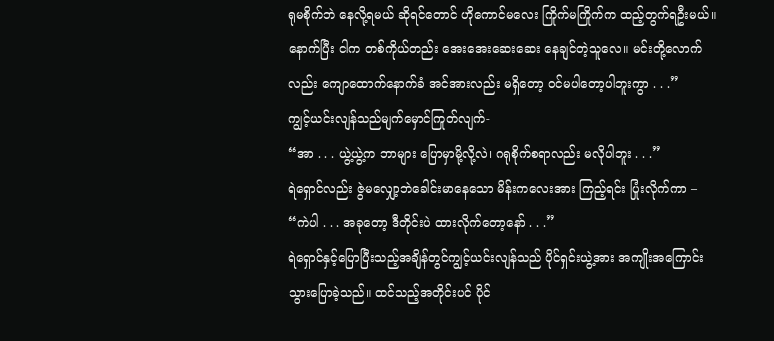ရုမစိုက်ဘဲ နေလို့ရမယ် ဆိုရင်တောင် ဟိုကောင်မလေး ကြိုက်မကြိုက်က ထည့်တွက်ရဦးမယ်။ နောက်ပြီး ငါက တစ်ကိုယ်တည်း အေးအေးဆေးဆေး နေချင်တဲ့သူလေ။ မင်းတို့လောက်လည်း ကျောထောက်နောက်ခံ အင်အားလည်း မရှိတော့ ဝင်မပါတော့ပါဘူးကွာ . . .”
ကျွင့်ယင်းလျန်သည်မျက်မှောင်ကြုတ်လျက်-
“အာ . . . ယွဲ့ယွဲ့က ဘာများ ပြောမှာမို့လို့လဲ၊ ဂရုစိုက်စရာလည်း မလိုပါဘူး . . .”
ရဲရှောင်လည်း ဇွဲမလျှော့ဘဲခေါင်းမာနေသော မိန်းကလေးအား ကြည့်ရင်း ပြုံးလိုက်ကာ –
“ကဲပါ . . . အခုတော့ ဒီတိုင်းပဲ ထားလိုက်တော့နော် . . .”
ရဲရှောင်နှင့်ပြောပြီးသည့်အချိန်တွင်ကျွင့်ယင်းလျန်သည် ပိုင်ရှင်းယွဲ့အား အကျိုးအကြောင်း သွားပြောခဲ့သည်။ ထင်သည့်အတိုင်းပင် ပိုင်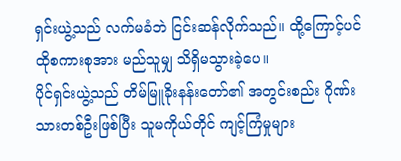ရှင်းယွဲ့သည် လက်မခံဘဲ ငြင်းဆန်လိုက်သည်။ ထို့ကြောင့်ပင် ထိုစကားစုအား မည်သူမျှ သိရှိမသွားခဲ့ပေ။
ပိုင်ရှင်းယွဲ့သည် တိမ်မြူခိုးနန်းတော်၏ အတွင်းစည်း ဂိုဏ်းသားတစ်ဦးဖြစ်ပြီး သူမကိုယ်တိုင် ကျင့်ကြံမှုများ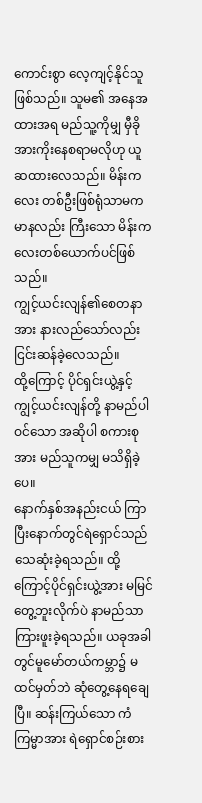ကောင်းစွာ လေ့ကျင့်နိုင်သူ ဖြစ်သည်။ သူမ၏ အနေအထားအရ မည်သူ့ကိုမျှ မှီခိုအားကိုးနေစရာမလိုဟု ယူဆထားလေသည်။ မိန်းကလေး တစ်ဦးဖြစ်ရုံသာမကမာနလည်း ကြီးသော မိန်းကလေးတစ်ယောက်ပင်ဖြစ်သည်။
ကျွင့်ယင်းလျန်၏စေတနာအား နားလည်သော်လည်း ငြင်းဆန်ခဲ့လေသည်။
ထို့ကြောင့် ပိုင်ရှင်းယွဲ့နှင့် ကျွင့်ယင်းလျန်တို့ နာမည်ပါဝင်သော အဆိုပါ စကားစုအား မည်သူကမျှ မသိရှိခဲ့ပေ။
နောက်နှစ်အနည်းငယ် ကြာပြီးနောက်တွင်ရဲရှောင်သည် သေဆုံးခဲ့ရသည်။ ထို့ကြောင့်ပိုင်ရှင်းယွဲ့အား မမြင်တွေ့ဘူးလိုက်ပဲ နာမည်သာကြားဖူးခဲ့ရသည်။ ယခုအခါတွင်မူမော်တယ်ကမ္ဘာ၌ မထင်မှတ်ဘဲ ဆုံတွေ့နေရချေပြီ။ ဆန်းကြယ်သော ကံကြမ္မာအား ရဲရှောင်စဉ်းစား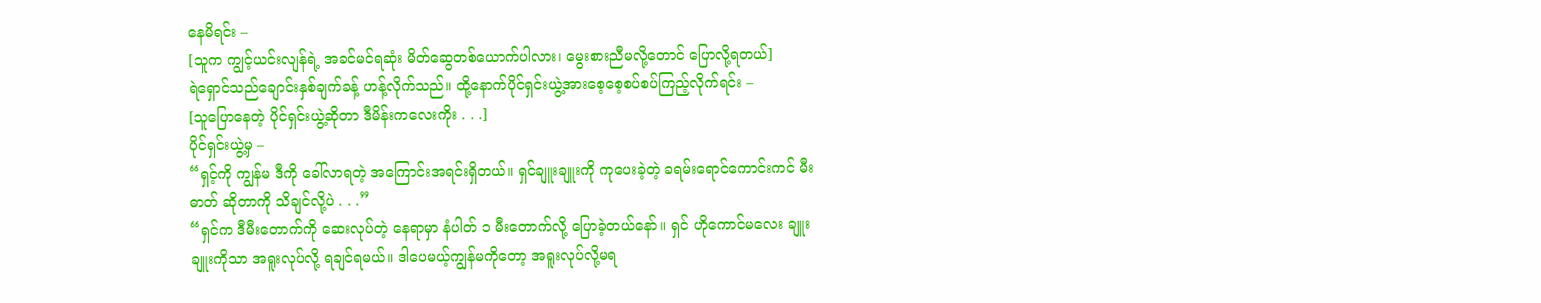နေမိရင်း –
[သူက ကျွင့်ယင်းလျန်ရဲ့ အခင်မင်ရဆုံး မိတ်ဆွေတစ်ယောက်ပါလား၊ မွေးစားညီမလို့တောင် ပြောလို့ရတယ်]
ရဲရှောင်သည်ချောင်းနှစ်ချက်ခန့် ဟန့်လိုက်သည်။ ထို့နောက်ပိုင်ရှင်းယွဲ့အားစေ့စေ့စပ်စပ်ကြည့်လိုက်ရင်း –
[သူပြောနေတဲ့ ပိုင်ရှင်းယွဲ့ဆိုတာ ဒီမိန်းကလေးကိုး . . .]
ပိုင်ရှင်းယွဲ့မှ –
“ရှင့်ကို ကျွန်မ ဒီကို ခေါ်လာရတဲ့ အကြောင်းအရင်းရှိတယ်။ ရှင်ချူးချူးကို ကုပေးခဲ့တဲ့ ခရမ်းရောင်ကောင်းကင် မီးဓာတ် ဆိုတာကို သိချင်လို့ပဲ . . .”
“ရှင်က ဒီမီးတောက်ကို ဆေးလုပ်တဲ့ နေရာမှာ နံပါတ် ၁ မီးတောက်လို့ ပြောခဲ့တယ်နော်။ ရှင် ဟိုကောင်မလေး ချူးချူးကိုသာ အရူးလုပ်လို့ ရချင်ရမယ်။ ဒါပေမယ့်ကျွန်မကိုတော့ အရူးလုပ်လို့မရ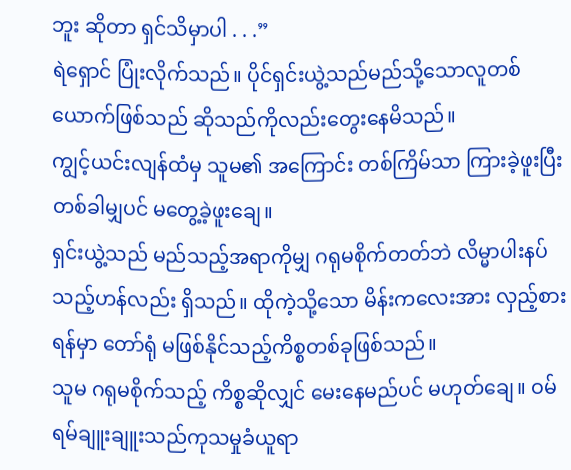ဘူး ဆိုတာ ရှင်သိမှာပါ . . .”
ရဲရှောင် ပြုံးလိုက်သည်။ ပိုင်ရှင်းယွဲ့သည်မည်သို့သောလူတစ်ယောက်ဖြစ်သည် ဆိုသည်ကိုလည်းတွေးနေမိသည်။
ကျွင့်ယင်းလျန်ထံမှ သူမ၏ အကြောင်း တစ်ကြိမ်သာ ကြားခဲ့ဖူးပြီး တစ်ခါမျှပင် မတွေ့ခဲ့ဖူးချေ။
ရှင်းယွဲ့သည် မည်သည့်အရာကိုမျှ ဂရုမစိုက်တတ်ဘဲ လိမ္မာပါးနပ်သည့်ဟန်လည်း ရှိသည်။ ထိုကဲ့သို့သော မိန်းကလေးအား လှည့်စားရန်မှာ တော်ရုံ မဖြစ်နိုင်သည့်ကိစ္စတစ်ခုဖြစ်သည်။
သူမ ဂရုမစိုက်သည့် ကိစ္စဆိုလျှင် မေးနေမည်ပင် မဟုတ်ချေ။ ဝမ်ရမ်ချူးချူးသည်ကုသမှုခံယူရာ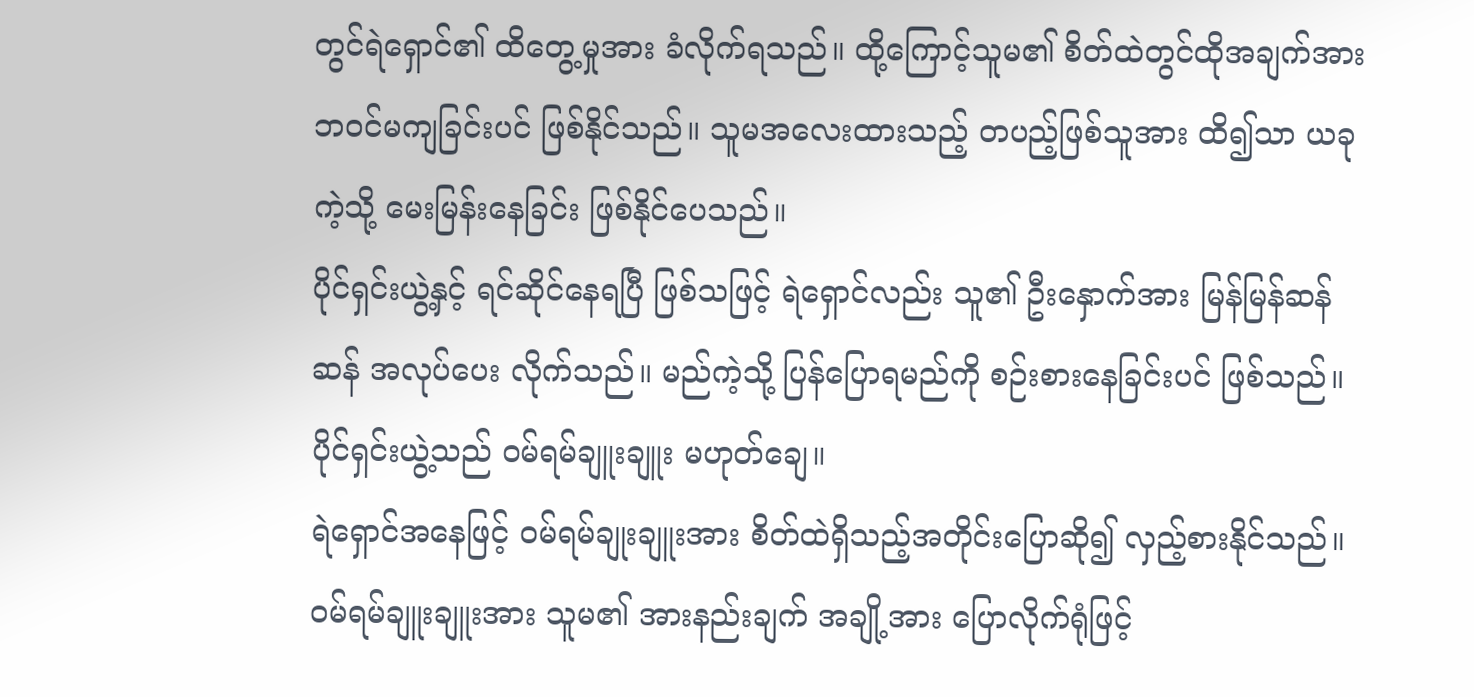တွင်ရဲရှောင်၏ ထိတွေ့မှုအား ခံလိုက်ရသည်။ ထို့ကြောင့်သူမ၏ စိတ်ထဲတွင်ထိုအချက်အား ဘဝင်မကျခြင်းပင် ဖြစ်နိုင်သည်။ သူမအလေးထားသည့် တပည့်ဖြစ်သူအား ထိ၍သာ ယခုကဲ့သို့ မေးမြန်းနေခြင်း ဖြစ်နိုင်ပေသည်။
ပိုင်ရှင်းယွဲ့နှင့် ရင်ဆိုင်နေရပြီ ဖြစ်သဖြင့် ရဲရှောင်လည်း သူ၏ ဦးနှောက်အား မြန်မြန်ဆန်ဆန် အလုပ်ပေး လိုက်သည်။ မည်ကဲ့သို့ ပြန်ပြောရမည်ကို စဉ်းစားနေခြင်းပင် ဖြစ်သည်။
ပိုင်ရှင်းယွဲ့သည် ဝမ်ရမ်ချူးချူး မဟုတ်ချေ။
ရဲရှောင်အနေဖြင့် ဝမ်ရမ်ချုးချူးအား စိတ်ထဲရှိသည့်အတိုင်းပြောဆို၍ လှည့်စားနိုင်သည်။ ဝမ်ရမ်ချူးချူးအား သူမ၏ အားနည်းချက် အချို့အား ပြောလိုက်ရုံဖြင့်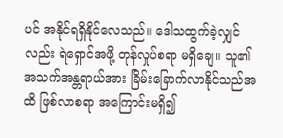ပင် အနိုင်ရရှိနိုင်လေသည်။ ဒေါသထွက်ခဲ့လျှင်လည်း ရဲရှောင်အဖို့ တုန်လှုပ်စရာ မရှိချေ။ သူ၏ အသက်အန္တရာယ်အား ခြိမ်းခြောက်လာနိုင်သည်အထိ ဖြစ်လာစရာ အကြောင်းမရှိ၍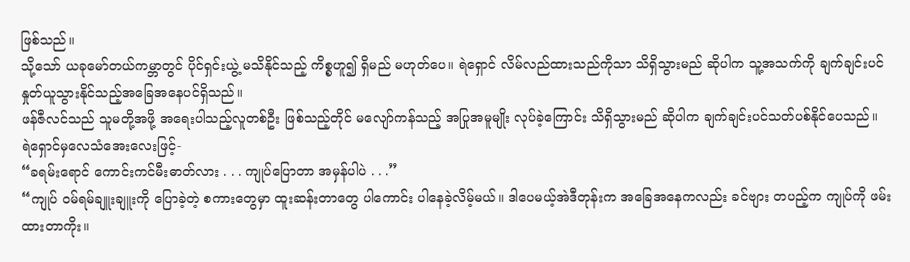ဖြစ်သည်။
သို့သော် ယခုမော်တယ်ကမ္ဘာတွင် ပိုင်ရှင်းယွဲ့ မသိနိုင်သည့် ကိစ္စဟူ၍ ရှိမည် မဟုတ်ပေ။ ရဲရှောင် လိမ်လည်ထားသည်ကိုသာ သိရှိသွားမည် ဆိုပါက သူ့အသက်ကို ချက်ချင်းပင် နှုတ်ယူသွားနိုင်သည့်အခြေအနေပင်ရှိသည်။
ဖန်ဇီလင်သည် သူမတို့အဖို့ အရေးပါသည့်လူတစ်ဦး ဖြစ်သည့်တိုင် မလျော်ကန်သည့် အပြုအမူမျိုး လုပ်ခဲ့ကြောင်း သိရှိသွားမည် ဆိုပါက ချက်ချင်းပင်သတ်ပစ်နိုင်ပေသည်။
ရဲရှောင်မှလေသံအေးလေးဖြင့်-
“ခရမ်းရောင် ကောင်းကင်မီးဓာတ်လား . . . ကျုပ်ပြောတာ အမှန်ပါပဲ . . .”
“ကျုပ် ဝမ်ရမ်ချူးချူးကို ပြောခဲ့တဲ့ စကားတွေမှာ ထူးဆန်းတာတွေ ပါကောင်း ပါနေခဲ့လိမ့်မယ်။ ဒါပေမယ့်အဲဒီတုန်းက အခြေအနေကလည်း ခင်ဗျား တပည့်က ကျုပ်ကို ဖမ်းထားတာကိုး။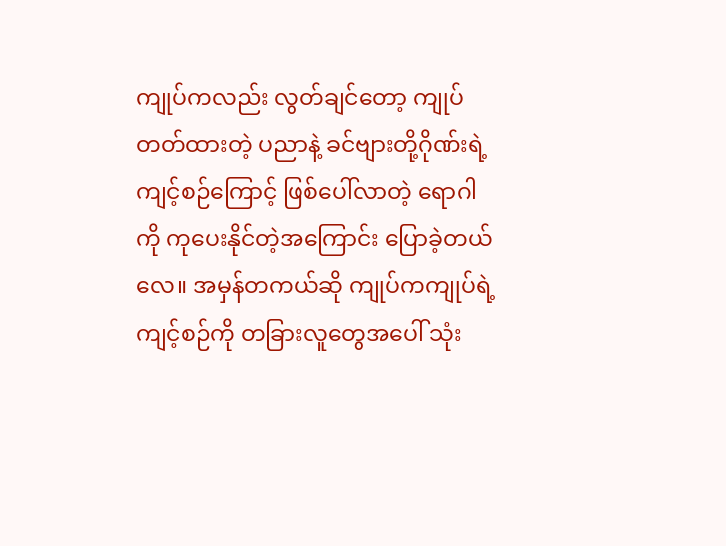ကျုပ်ကလည်း လွတ်ချင်တော့ ကျုပ်တတ်ထားတဲ့ ပညာနဲ့ ခင်ဗျားတို့ဂိုဏ်းရဲ့ ကျင့်စဉ်ကြောင့် ဖြစ်ပေါ်လာတဲ့ ရောဂါကို ကုပေးနိုင်တဲ့အကြောင်း ပြောခဲ့တယ်လေ။ အမှန်တကယ်ဆို ကျုပ်ကကျုပ်ရဲ့ ကျင့်စဉ်ကို တခြားလူတွေအပေါ် သုံး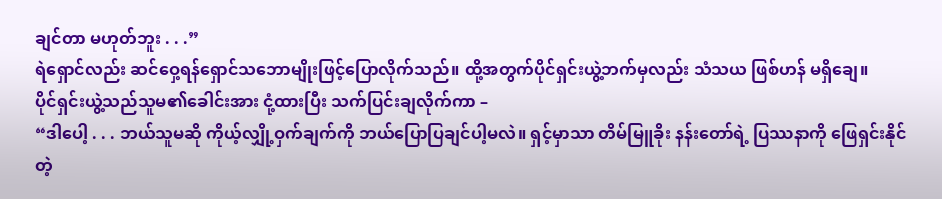ချင်တာ မဟုတ်ဘူး . . .”
ရဲရှောင်လည်း ဆင်ဝှေ့ရန်ရှောင်သဘောမျိုးဖြင့်ပြောလိုက်သည်။ ထို့အတွက်ပိုင်ရှင်းယွဲ့ဘက်မှလည်း သံသယ ဖြစ်ဟန် မရှိချေ။
ပိုင်ရှင်းယွဲ့သည်သူမ၏ခေါင်းအား ငုံ့ထားပြီး သက်ပြင်းချလိုက်ကာ –
“ဒါပေါ့ . . . ဘယ်သူမဆို ကိုယ့်လျှို့ဝှက်ချက်ကို ဘယ်ပြောပြချင်ပါ့မလဲ။ ရှင့်မှာသာ တိမ်မြူခိုး နန်းတော်ရဲ့ ပြဿနာကို ဖြေရှင်းနိုင်တဲ့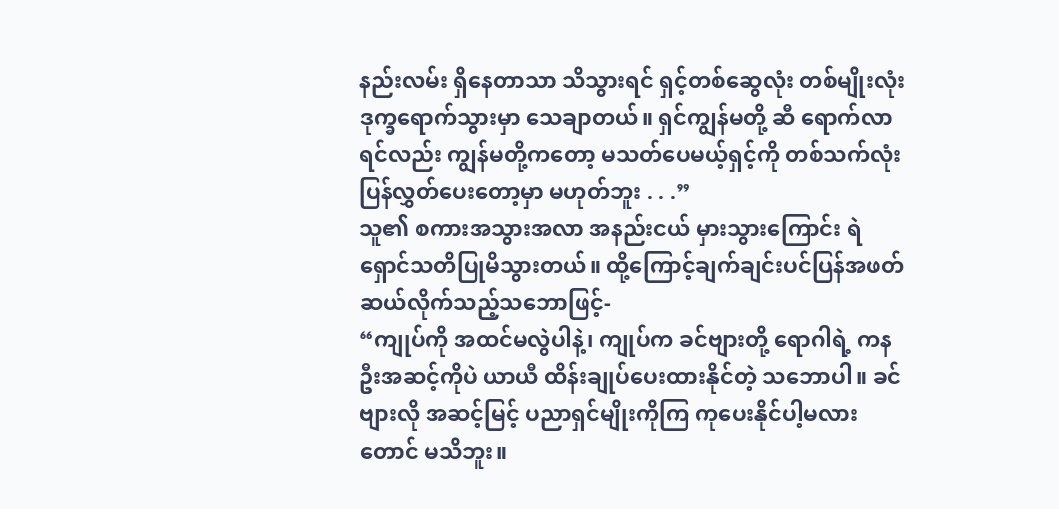နည်းလမ်း ရှိနေတာသာ သိသွားရင် ရှင့်တစ်ဆွေလုံး တစ်မျိုးလုံး ဒုက္ခရောက်သွားမှာ သေချာတယ်။ ရှင်ကျွန်မတို့ ဆီ ရောက်လာရင်လည်း ကျွန်မတို့ကတော့ မသတ်ပေမယ့်ရှင့်ကို တစ်သက်လုံး ပြန်လွှတ်ပေးတော့မှာ မဟုတ်ဘူး . . .”
သူ၏ စကားအသွားအလာ အနည်းငယ် မှားသွားကြောင်း ရဲရှောင်သတိပြုမိသွားတယ်။ ထို့ကြောင့်ချက်ချင်းပင်ပြန်အဖတ်ဆယ်လိုက်သည့်သဘောဖြင့်-
“ကျုပ်ကို အထင်မလွဲပါနဲ့၊ ကျုပ်က ခင်ဗျားတို့ ရောဂါရဲ့ ကနဦးအဆင့်ကိုပဲ ယာယီ ထိန်းချုပ်ပေးထားနိုင်တဲ့ သဘောပါ။ ခင်ဗျားလို အဆင့်မြင့် ပညာရှင်မျိုးကိုကြ ကုပေးနိုင်ပါ့မလားတောင် မသိဘူး။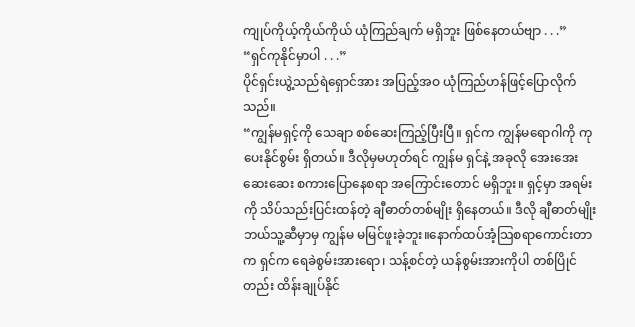ကျုပ်ကိုယ့်ကိုယ်ကိုယ် ယုံကြည်ချက် မရှိဘူး ဖြစ်နေတယ်ဗျာ . . .”
“ရှင်ကုနိုင်မှာပါ . . .”
ပိုင်ရှင်းယွဲ့သည်ရဲရှောင်အား အပြည့်အဝ ယုံကြည်ဟန်ဖြင့်ပြောလိုက်သည်။
“ကျွန်မရှင့်ကို သေချာ စစ်ဆေးကြည့်ပြီးပြီ။ ရှင်က ကျွန်မရောဂါကို ကုပေးနိုင်စွမ်း ရှိတယ်။ ဒီလိုမှမဟုတ်ရင် ကျွန်မ ရှင်နဲ့ အခုလို အေးအေးဆေးဆေး စကားပြောနေစရာ အကြောင်းတောင် မရှိဘူး။ ရှင့်မှာ အရမ်းကို သိပ်သည်းပြင်းထန်တဲ့ ချီဓာတ်တစ်မျိုး ရှိနေတယ်။ ဒီလို ချီဓာတ်မျိုး ဘယ်သူ့ဆီမှာမှ ကျွန်မ မမြင်ဖူးခဲ့ဘူး။နောက်ထပ်အံ့သြစရာကောင်းတာက ရှင်က ရေခဲစွမ်းအားရော၊ သန့်စင်တဲ့ ယန်စွမ်းအားကိုပါ တစ်ပြိုင်တည်း ထိန်းချုပ်နိုင်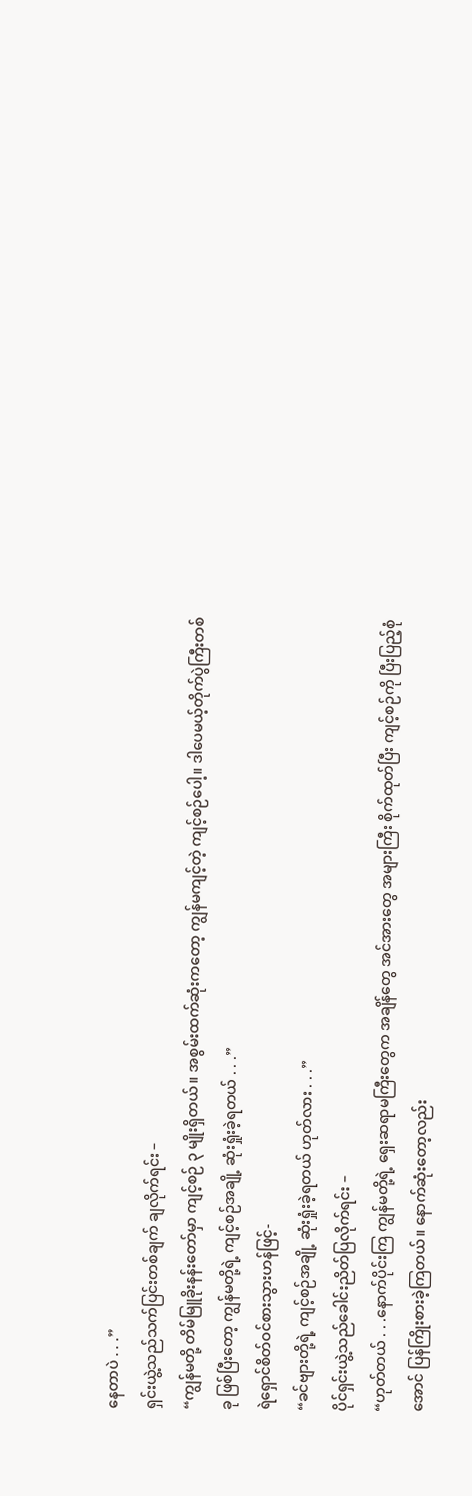နေတာပဲ . . .”
ရှင်းယွဲ့သည်သက်ပြင်းတစ်ချက် ချလိုက်ရင်း –
“ကျွန်မတို့ တိမ်မြူခိုးနန်းတော်မှာ ကျင့်စဉ် ၃ မျိုးရှိတယ်။ အစွမ်းထက်ဆုံးကတော့ ကျွန်မကျင့်တဲ့ ကျင့်စဉ်ပေါ့။ ဒါပေမယ့်တိုက်ပွဲကြီးတစ်ခု ဖြစ်ပြီးတော့ ကျွန်မတို့ရဲ့ ကျင့်စဉ်အချို့ ဆုံးရှုံးခဲ့ရတယ် . . .”
ရဲရှောင်စိတ်ဝင်စားသွားဟန်ဖြင့်-
“ခင်ဗျားတို့ရဲ့ ကျင့်စဉ်အချို့ ဆုံးရှုံးခဲ့ရတယ် ဟုတ်လား . . .”
ပိုင်ရှင်းယွဲ့သည်ခေါင်းညိတ်ပြလိုက်ရင်း –
“ဟုတ်တယ် . . .နောက်ပိုင်းကြ ကျွန်မတို့ရဲ့ ရှေးဆရာမကြီးတွေက အချိန်တွေ အင်အားတွေ အများကြီး စိုက်ထုတ်ပြီး ကျင့်စဉ်ကို ပြီးပြည့်စုံအောင် ပြန်ကြိုးစားခဲ့ကြတယ်။ နောက်ဆုံးတော့လည်း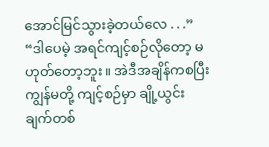အောင်မြင်သွားခဲ့တယ်လေ . . .”
“ဒါပေမဲ့ အရင်ကျင့်စဉ်လိုတော့ မဟုတ်တော့ဘူး။ အဲဒီအချိန်ကစပြီး ကျွန်မတို့ ကျင့်စဉ်မှာ ချို့ယွင်းချက်တစ်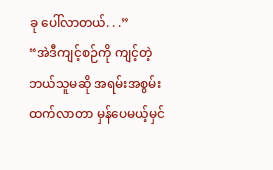ခု ပေါ်လာတယ်. . .”
“အဲဒီကျင့်စဉ်ကို ကျင့်တဲ့ ဘယ်သူမဆို အရမ်းအစွမ်းထက်လာတာ မှန်ပေမယ့်မှင်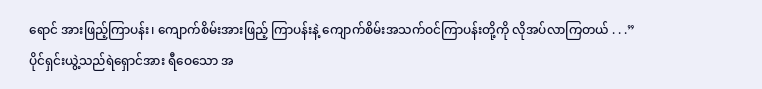ရောင် အားဖြည့်ကြာပန်း၊ ကျောက်စိမ်းအားဖြည့် ကြာပန်းနဲ့ ကျောက်စိမ်းအသက်ဝင်ကြာပန်းတို့ကို လိုအပ်လာကြတယ် . . .”
ပိုင်ရှင်းယွဲ့သည်ရဲရှောင်အား ရီဝေသော အ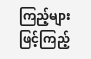ကြည့်များဖြင့်ကြည့်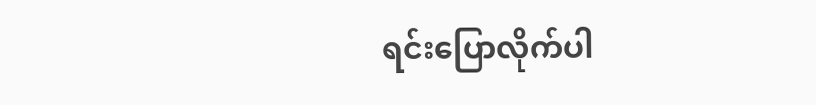ရင်းပြောလိုက်ပါ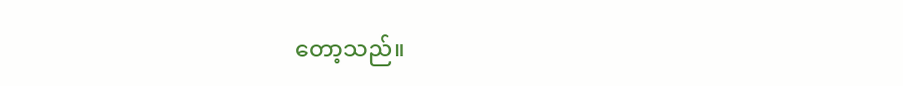တော့သည်။